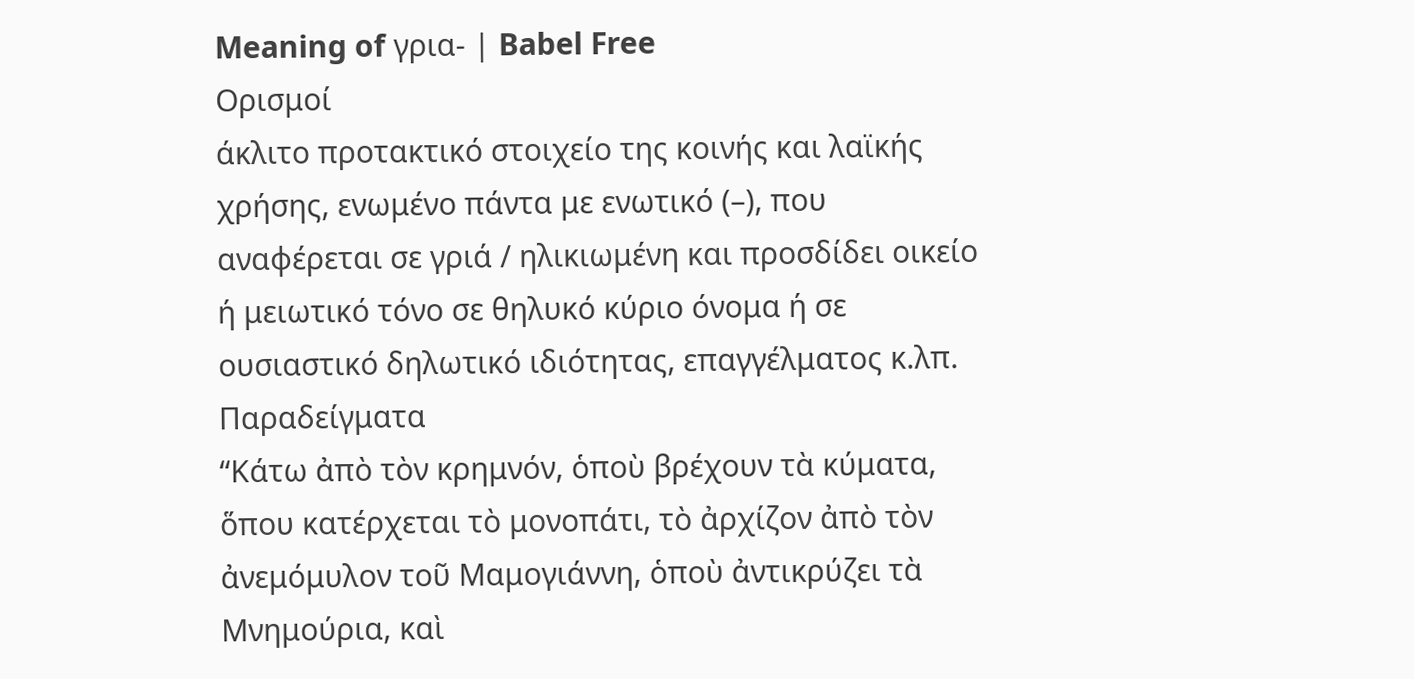Meaning of γρια- | Babel Free
Ορισμοί
άκλιτο προτακτικό στοιχείο της κοινής και λαϊκής χρήσης, ενωμένο πάντα με ενωτικό (–), που αναφέρεται σε γριά / ηλικιωμένη και προσδίδει οικείο ή μειωτικό τόνο σε θηλυκό κύριο όνομα ή σε ουσιαστικό δηλωτικό ιδιότητας, επαγγέλματος κ.λπ.
Παραδείγματα
“Κάτω ἀπὸ τὸν κρημνόν, ὁποὺ βρέχουν τὰ κύματα, ὅπου κατέρχεται τὸ μονοπάτι, τὸ ἀρχίζον ἀπὸ τὸν ἀνεμόμυλον τοῦ Μαμογιάννη, ὁποὺ ἀντικρύζει τὰ Μνημούρια, καὶ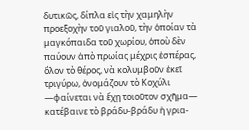δυτικῶς, δίπλα εἰς τὴν χαμηλὴν προεξοχὴν τοῦ γιαλοῦ, τὴν ὁποίαν τὰ μαγκόπαιδα τοῦ χωρίου, ὁποὺ δὲν παύουν ἀπὸ πρωίας μέχρις ἑσπέρας, ὅλον τὸ θέρος, νὰ κολυμβοῦν ἐκεῖ τριγύρω, ὀνομάζουν τὸ Κοχύλι —φαίνεται νὰ ἔχῃ τοιοῦτον σχῆμα— κατέβαινε τὸ βράδυ-βράδυ ἡ γρια-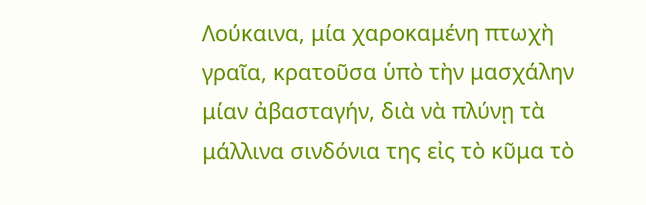Λούκαινα, μία χαροκαμένη πτωχὴ γραῖα, κρατοῦσα ὑπὸ τὴν μασχάλην μίαν ἀβασταγήν, διὰ νὰ πλύνῃ τὰ μάλλινα σινδόνια της εἰς τὸ κῦμα τὸ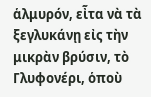ἁλμυρόν, εἶτα νὰ τὰ ξεγλυκάνῃ εἰς τὴν μικρὰν βρύσιν, τὸ Γλυφονέρι, ὁποὺ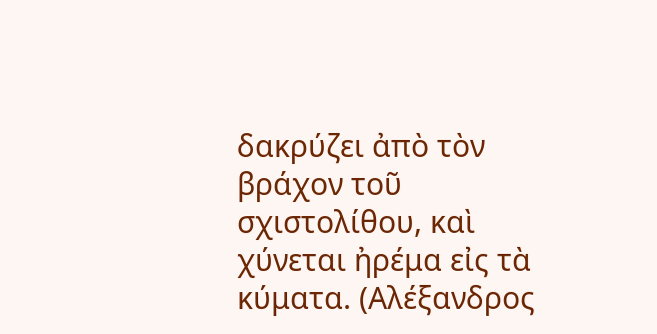δακρύζει ἀπὸ τὸν βράχον τοῦ σχιστολίθου, καὶ χύνεται ἠρέμα εἰς τὰ κύματα. (Αλέξανδρος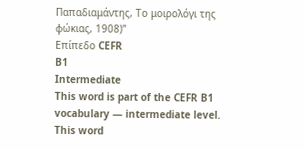Παπαδιαμάντης, Το μοιρολόγι της φώκιας, 1908)”
Επίπεδο CEFR
B1
Intermediate
This word is part of the CEFR B1 vocabulary — intermediate level.
This word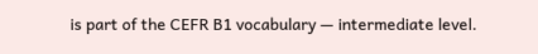is part of the CEFR B1 vocabulary — intermediate level.